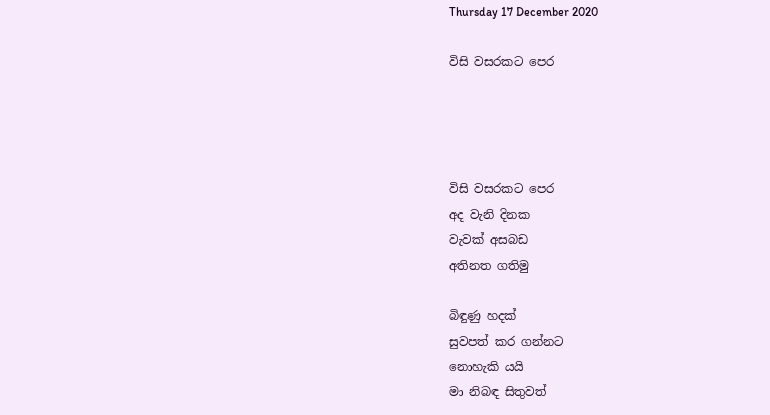Thursday 17 December 2020

විසි වසරකට පෙර




විසි වසරකට පෙර
අද වැනි දිනක
වැවක් අසබඩ
අතිනත ගතිමු

බිඳුණු හදක්
සුවපත් කර ගන්නට
නොහැකි යයි
මා නිබඳ සිතුවත්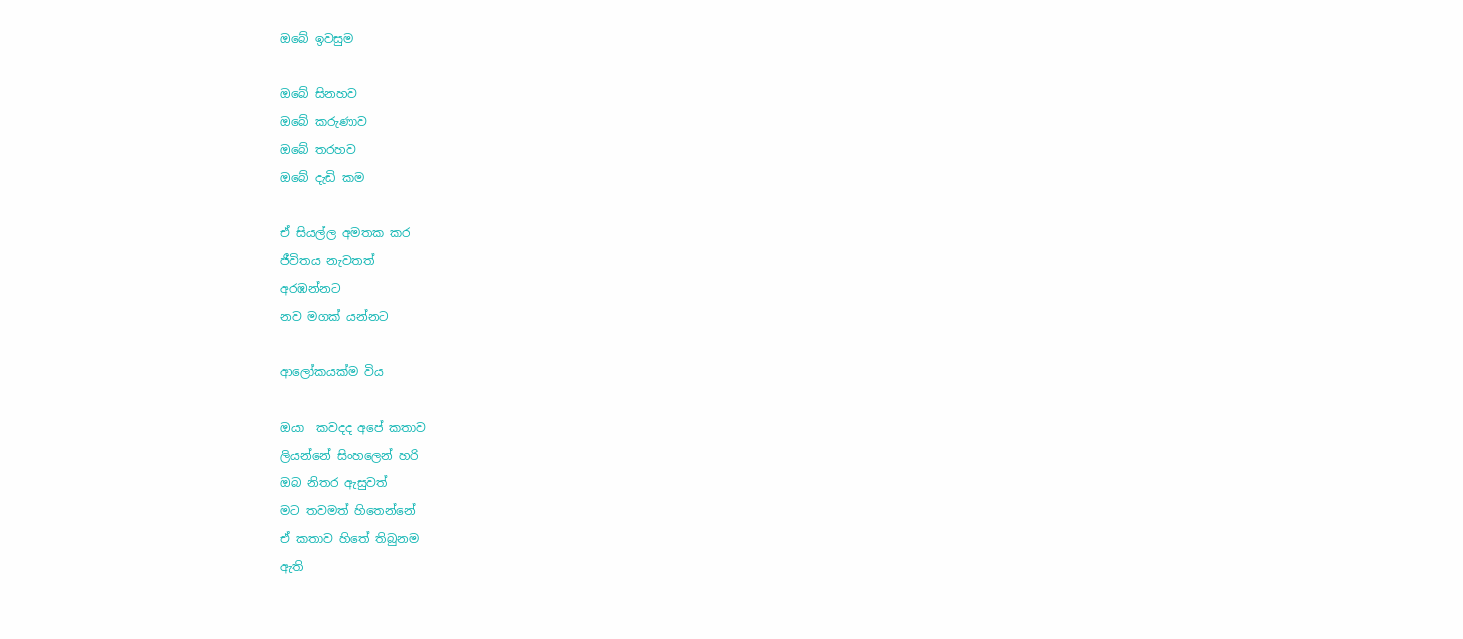ඔබේ ඉවසුම

ඔබේ සිනහව
ඔබේ කරුණාව
ඔබේ තරහව
ඔබේ දැඩි කම

ඒ සියල්ල අමතක කර
ජීවිතය නැවතත්
අරඹන්නට
නව මගක් යන්නට

ආලෝකයක්ම විය

ඔයා  කවදද අපේ කතාව
ලියන්නේ සිංහලෙන් හරි
ඔබ නිතර ඇසුවත්
මට තවමත් හිතෙන්නේ
ඒ කතාව හිතේ තිබුනම
ඇති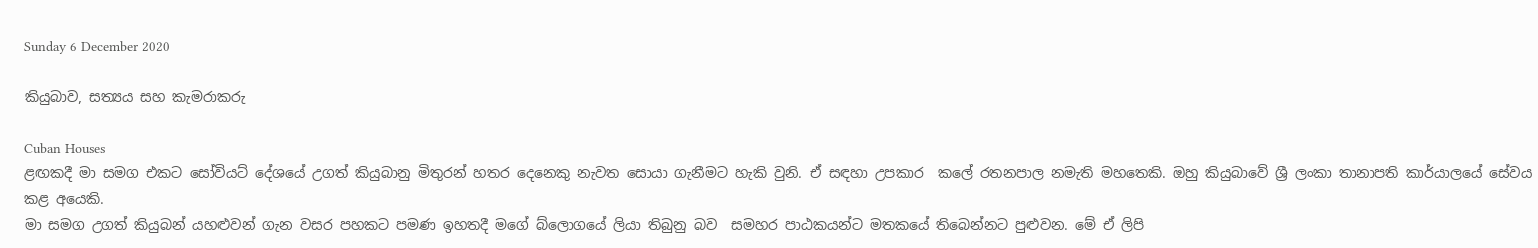Sunday 6 December 2020

කියුබාව, සත්‍යය සහ කැමරාකරු

Cuban Houses
ළඟකදී මා සමග එකට සෝවියට් දේශයේ උගත් කියුබානු මිතුරන් හතර දෙනෙකු නැවත සොයා ගැනීමට හැකි වුනි. ඒ සඳහා උපකාර  කලේ රතනපාල නමැති මහතෙකි. ඔහු කියුබාවේ ශ්‍රී ලංකා තානාපති කාර්යාලයේ සේවය කළ අයෙකි.
මා සමග උගත් කියුබන් යහළුවන් ගැන වසර පහකට පමණ ඉහතදී මගේ බ්ලොගයේ ලියා තිබුනු බව  සමහර පාඨකයන්ට මතකයේ තිබෙන්නට පුළුවන. මේ ඒ ලිපි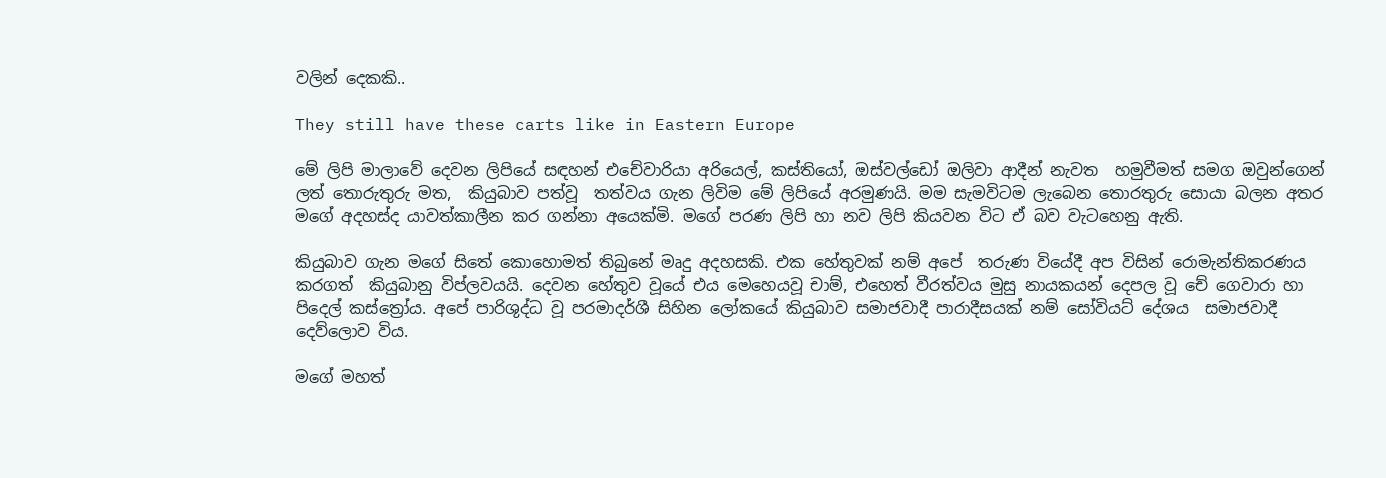වලින් දෙකකි..

They still have these carts like in Eastern Europe

මේ ලිපි මාලාවේ දෙවන ලිපියේ සඳහන් එචේවාරියා අරියෙල්, කස්තියෝ, ඔස්වල්ඩෝ ඔලිවා ආදීන් නැවත  හමුවීමත් සමග ඔවුන්ගෙන් ලත් තොරුතුරු මත,  කියුබාව පත්වූ  තත්වය ගැන ලිවිම මේ ලිපියේ අරමුණයි. මම සැමවිටම ලැබෙන තොරතුරු සොයා බලන අතර මගේ අදහස්ද යාවත්කාලීන කර ගන්නා අයෙක්මි. මගේ පරණ ලිපි හා නව ලිපි කියවන විට ඒ බව වැටහෙනු ඇති.

කියුබාව ගැන මගේ සිතේ කොහොමත් තිබුනේ මෘදු අදහසකි. එක හේතුවක් නම් අපේ  තරුණ වියේදී අප විසින් රොමැන්තිකරණය කරගත්  කියුබානු විප්ලවයයි. දෙවන හේතුව වූයේ එය මෙහෙයවූ චාම්, එහෙත් වීරත්වය මුසු නායකයන් දෙපල වූ චේ ගෙවාරා හා පිදෙල් කස්ත්‍රෝය. අපේ පාරිශුද්ධ වූ පරමාදර්ශී සිහින ලෝකයේ කියුබාව සමාජවාදී පාරාදීසයක් නම් සෝවියට් දේශය  සමාජවාදී දෙව්ලොව විය.

මගේ මහත්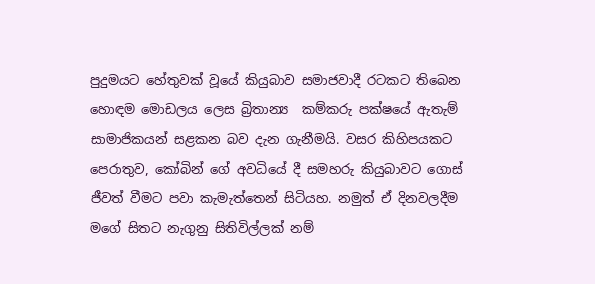පුදුමයට හේතුවක් වූයේ කියුබාව සමාජවාදී රටකට තිබෙන හොඳම මොඩලය ලෙස බ්‍රිතාන්‍ය  කම්කරු පක්ෂයේ ඇතැම්  සාමාජිකයන් සළකන බව දැන ගැනීමයි. වසර කිහිපයකට පෙරාතුව, කෝබින් ගේ අවධියේ දී සමහරු කියුබාවට ගොස් ජීවත් වීමට පවා කැමැත්තෙන් සිටියහ. නමුත් ඒ දිනවලදීම මගේ සිතට නැගුනු සිතිවිල්ලක් නම්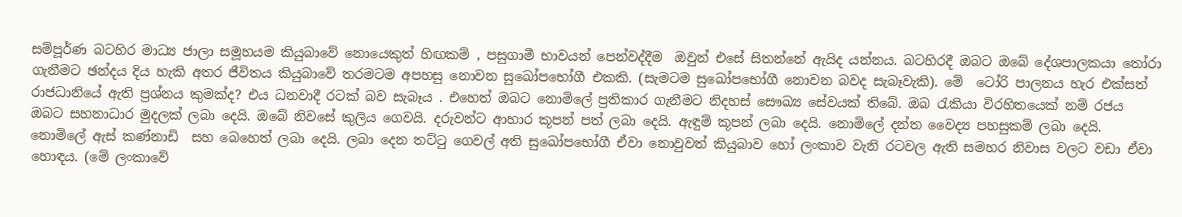සම්පූර්ණ බටහිර මාධ්‍ය ජාලා සමූහයම කියුබාවේ නොයෙකුත් හිඟකම් , පසුගාමී භාවයන් පෙන්වද්දීම  ඔවුන් එසේ සිතන්නේ ඇයිද යන්නය. බටහිරදී ඔබට ඔබේ දේශපාලකයා තෝරා ගැනීමට ඡන්දය දිය හැකි අතර ජීවිතය කියුබාවේ තරමටම අපහසු නොවන සුඛෝපභෝගී එකකි. (සැමටම සුඛෝපභෝගී නොවන බවද සැබෑවැකි). මේ  ටෝරි පාලනය හැර එක්සත් රාජධානියේ ඇති ප්‍රශ්නය කුමක්ද? එය ධනවාදී රටක් බව සැබෑය . එහෙත් ඔබට නොමිලේ ප්‍රතිකාර ගැනීමට නිදහස් සෞඛ්‍ය සේවයක් තිබේ. ඔබ රැකියා විරහිතයෙක් නම් රජය ඔබට සහනාධාර මුදලක් ලබා දෙයි. ඔබේ නිවසේ කුලිය ගෙවයි. දරුවන්ට ආහාර කූපන් පත් ලබා දෙයි. ඇඳුම් කූපන් ලබා දෙයි. නොමිලේ දන්ත වෛද්‍ය පහසුකම් ලබා දෙයි. නොමිලේ ඇස් කණ්නාඩි  සහ බෙහෙත් ලබා දෙයි. ලබා දෙන තට්ටු ගෙවල් අති සුඛෝපභෝගී ඒවා නොවුවත් කියුබාව හෝ ලංකාව වැනි රටවල ඇති සමහර නිවාස වලට වඩා ඒවා හොඳය. (මේ ලංකාවේ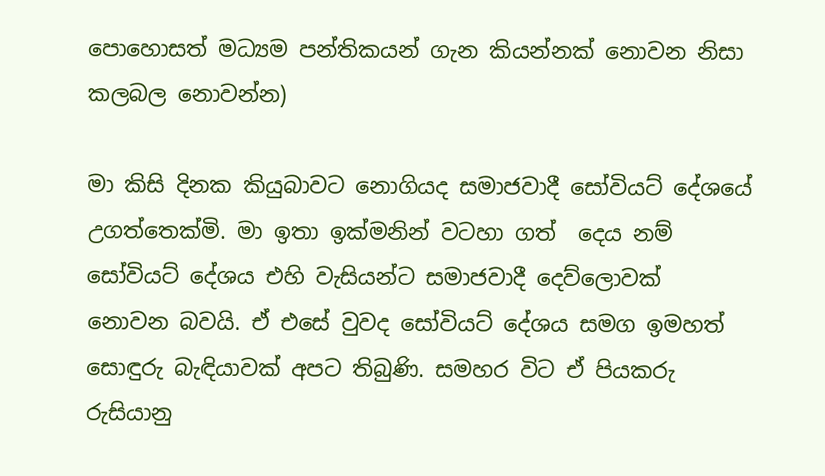පොහොසත් මධ්‍යම පන්තිකයන් ගැන කියන්නක් නොවන නිසා කලබල නොවන්න)

මා කිසි දිනක කියුබාවට නොගියද සමාජවාදී සෝවියට් දේශයේ උගත්තෙක්මි. මා ඉතා ඉක්මනින් වටහා ගත්  දෙය නම් සෝවියට් දේශය එහි වැසියන්ට සමාජවාදී දෙව්ලොවක් නොවන බවයි. ඒ එසේ වුවද සෝවියට් දේශය සමග ඉමහත් සොඳුරු බැඳියාවක් අපට තිබුණි. සමහර විට ඒ පියකරු රුසියානු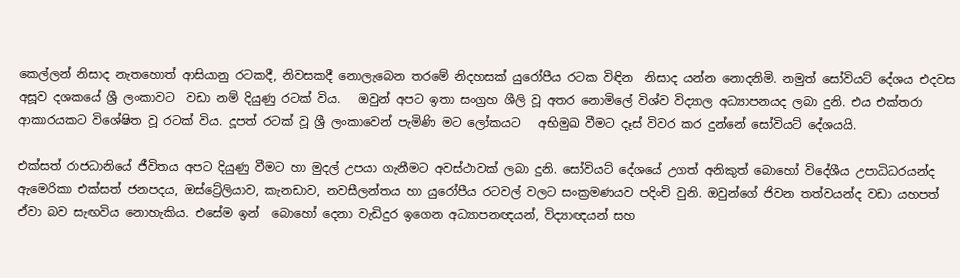කෙල්ලන් නිසාද නැතහොත් ආසියානු රටකදී, නිවසකදී නොලැබෙන තරමේ නිදහසක් යුරෝපීය රටක විඳින  නිසාද යන්න නොදනිමි. නමුත් සෝවියට් දේශය එදවස අසූව දශකයේ ශ්‍රී ලංකාවට  වඩා නම් දියුණු රටක් විය.   ඔවුන් අපට ඉතා සංග්‍රහ ශීලි වූ අතර නොමිලේ විශ්ව විද්‍යාල අධ්‍යාපනයද ලබා දුනි. එය එක්තරා ආකාරයකට විශේෂිත වූ රටක් විය. දූපත් රටක් වූ ශ්‍රී ලංකාවෙන් පැමිණි මට ලෝකයට   අභිමුඛ වීමට දෑස් විවර කර දුන්නේ සෝවියට් දේශයයි.

එක්සත් රාජධානියේ ජීවිතය අපට දියුණු වීමට හා මුදල් උපයා ගැනීමට අවස්ථාවක් ලබා දුනි. සෝවියට් දේශයේ උගත් අනිකුත් බොහෝ විදේශීය උපාධිධරයන්ද ඇමෙරිකා එක්සත් ජනපදය, ඔස්ට්‍රේලියාව, කැනඩාව, නවසීලන්තය හා යුරෝපීය රටවල් වලට සංක්‍රමණයව පදිංචි වුනි. ඔවුන්ගේ ජිවන තත්වයන්ද වඩා යහපත් ඒවා බව සැඟවිය නොහැකිය. එසේම ඉන්  බොහෝ දෙනා වැඩිදුර ඉගෙන අධ්‍යාපනඥයන්, විද්‍යාඥයන් සහ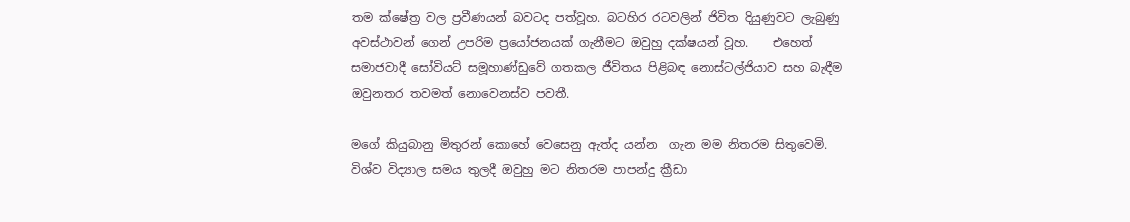තම ක්ෂේත්‍ර වල ප්‍රවීණයන් බවටද පත්වූහ. බටහිර රටවලින් ජිවිත දියුණුවට ලැබුණු අවස්‌ථාවන් ගෙන් උපරිම ප්‍රයෝජනයක් ගැනීමට ඔවුහු දක්ෂයන් වූහ.    එහෙත්  සමාජවාදී සෝවියට් සමූහාණ්ඩුවේ ගතකල ජීවිතය පිළිබඳ නොස්ටල්ජියාව සහ බැඳීම ඔවුනතර තවමත් නොවෙනස්ව පවතී.

මගේ කියුබානු මිතුරන් කොහේ වෙසෙනු ඇත්ද යන්න  ගැන මම නිතරම සිතුවෙමි. විශ්ව විද්‍යාල සමය තුලදී ඔවුහු මට නිතරම පාපන්දු ක්‍රීඩා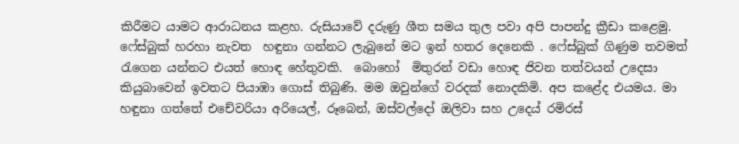කිරීමට යාමට ආරාධනය කළහ. රුසියාවේ දරුණු ශීත සමය තුල පවා අපි පාපන්දු ක්‍රීඩා කළෙමු. ෆේස්බුක් හරහා නැවත  හඳුනා ගන්නට ලැබුනේ මට ඉන් හතර දෙනෙකි . ෆේස්බුක් ගිණුම තවමත් රැගෙන යන්නට එයත් හොඳ හේතුවකි.  බොහෝ  මිතුරන් වඩා හොඳ ජිවන තත්වයන් උදෙසා කියුබාවෙන් ඉවතට පියාඹා ගොස් තිබුණි. මම ඔවුන්ගේ වරදක් නොදකිමි. අප කළේද එයමය. මා හඳුනා ගත්තේ එචේවරියා අරියෙල්, රූබෙන්, ඔස්වල්දෝ ඔලිවා සහ උදෙය් රමිරස්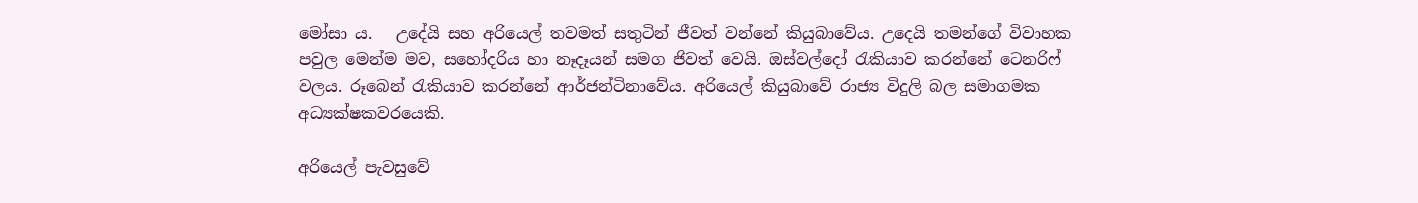මෝසා ය.   උදේයි සහ අරියෙල් තවමත් සතුටින් ජීවත් වන්නේ කියුබාවේය. උදෙයි තමන්ගේ විවාහක පවුල මෙන්ම මව, සහෝදරිය හා නෑදෑයන් සමග ජිවත් වෙයි. ඔස්වල්දෝ රැකියාව කරන්නේ ටෙනරිෆ් වලය. රූබෙන් රැකියාව කරන්නේ ආර්ජන්ටිනාවේය. අරියෙල් කියුබාවේ රාජ්‍ය විදුලි බල සමාගමක අධ්‍යක්ෂකවරයෙකි.

අරියෙල් පැවසුවේ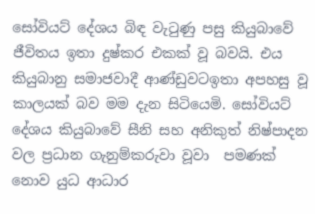සෝවියට් දේශය බිඳ වැටුණු පසු කියුබාවේ ජීවිතය ඉතා දුෂ්කර එකක් වූ බවයි. එය කියුබානු සමාජවාදී ආණ්ඩුවටඉතා අපහසු වූ  කාලයක් බව මම දැන සිටියෙමි. සෝවියට් දේශය කියුබාවේ සීනි සහ අනිකුත් නිෂ්පාදන වල ප්‍රධාන ගැනුම්කරුවා වූවා  පමණක් නොව යුධ ආධාර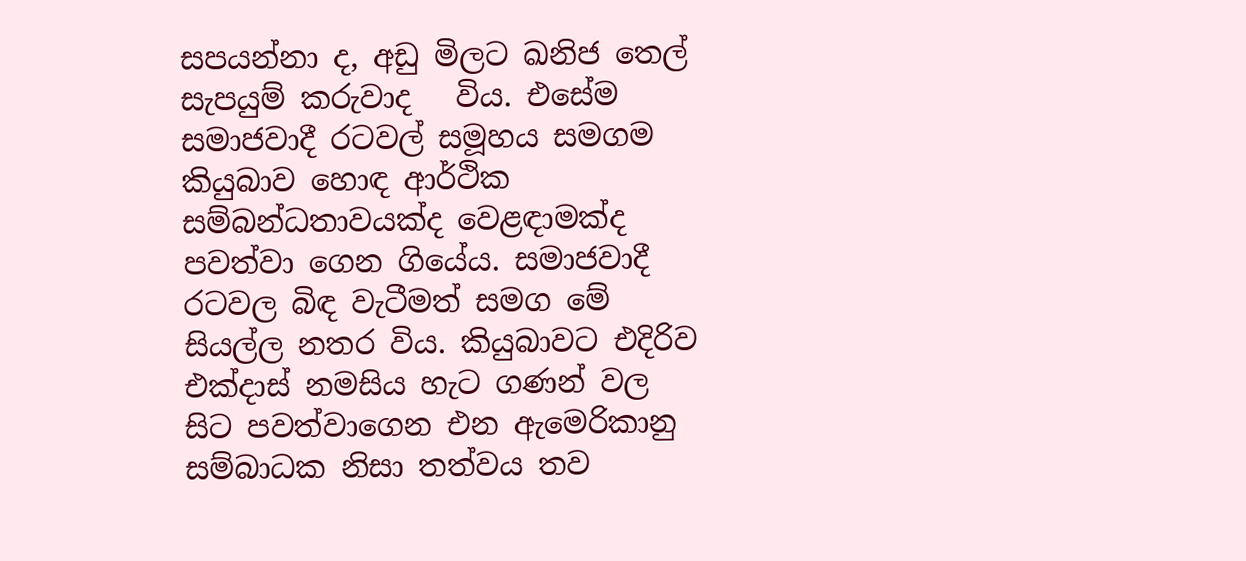සපයන්නා ද, අඩු මිලට ඛනිජ තෙල් සැපයුම් කරුවාද   විය. එසේම සමාජවාදී රටවල් සමූහය සමගම කියුබාව හොඳ ආර්ථික සම්බන්ධතාවයක්ද වෙළඳාමක්ද  පවත්වා ගෙන ගියේය. සමාජවාදී රටවල බිඳ වැටීමත් සමග මේ සියල්ල නතර විය. කියුබාවට එදිරිව එක්දාස් නමසිය හැට ගණන් වල සිට පවත්වාගෙන එන ඇමෙරිකානු සම්බාධක නිසා තත්වය තව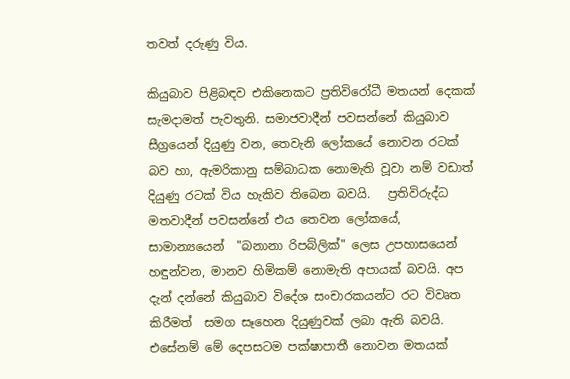තවත් දරුණු විය.

කියුබාව පිළිබඳව එකිනෙකට ප්‍රතිවිරෝධී මතයන් දෙකක් සැමදාමත් පැවතුනි. සමාජවාදීන් පවසන්නේ කියුබාව සීග්‍රයෙන් දියුණු වන, තෙවැනි ලෝකයේ නොවන රටක් බව හා, ඇමරිකානු සම්බාධක නොමැති වූවා නම් වඩාත් දියුණු රටක් විය හැකිව තිබෙන බවයි.   ප්‍රතිවිරුද්ධ මතවාදීන් පවසන්නේ එය තෙවන ලෝකයේ, සාමාන්‍යයෙන්  "බනානා රිපබ්ලික්" ලෙස උපහාසයෙන් හඳුන්වන, මානව හිමිකම් නොමැති අපායක් බවයි. අප දැන් දන්නේ කියුබාව විදේශ සංචාරකයන්ට රට විවෘත කිරීමත්  සමග සෑහෙන දියුණුවක් ලබා ඇති බවයි. එසේනම් මේ දෙපසටම පක්ෂාපාතී නොවන මතයක්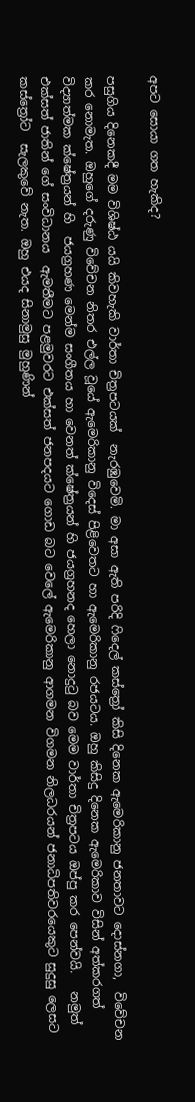අපට සොයා ගත හැකිද?

පසුගිය දිනෙකදී මම විශිෂ්ඨ යයි කිවහැකි වාර්තා චිත්‍රපටයක්  නැරඹුවෙමි. මා අසා ඇති පරිදි ෆිදෙල් කස්ත්‍රෝ කිසි දිනෙක ඇමෙරිකානු ජනතාවට දොස්නගා,  විවේචන කර නොමැත. ඔහුගේ දරුණු විවේචන නිතර එල්ල වූයේ ඇමෙරිකානු විදෙස් පිළිවෙතට හා ඇමෙරිකානු රජයටය. ඔහු කිසිදු දිනෙක ඇමෙරිකාව විසින් අත්කරගත් විද්‍යාත්මක ක්ෂේත්‍රයන් හි  ජයග්‍රහණ මෙන්ම සංගීතය හා වෙනත් ක්ෂේත්‍රයන් හි ජයග්‍රහනද හෙලා නොදුටු බව මෙම වාර්තා චිත්‍රපටය ඔප්පු කර පෙන්වයි.   නමුත් එක්සත් ජාතින් ගේ සංවිධානය  ඇමතීමට පළමුවරට එක්සත් ජනපදයට ගොඩ බට වෙලේ ඇමෙරිකානු ආගමන විගමන නිලධරයන් ජනාධිපතිවරයෙකුට සුදුසු ලෙසට කස්ත්‍රෝට  සැලකුවේ නැත. ඔහු එයද සිනාමුසු මුහුණින්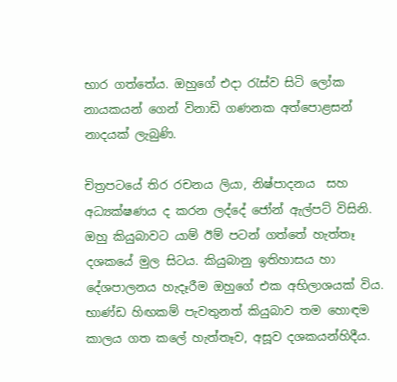භාර ගත්තේය. ඔහුගේ එදා රැස්ව සිටි ලෝක නායකයන් ගෙන් විනාඩි ගණනක අත්පොළසන් නාදයක් ලැබුණි.

චිත්‍රපටයේ තිර රචනය ලියා, නිෂ්පාදනය  සහ අධ්‍යක්ෂණය ද කරන ලද්දේ ජෝන් ඇල්පට් විසිනි. ඔහු කියුබාවට යාම් ඊම් පටන් ගත්තේ හැත්තෑ දශකයේ මුල සිටය. කියුබානු ඉතිහාසය හා දේශපාලනය හැදෑරීම ඔහුගේ එක අභිලාශයක් විය. භාණ්ඩ හිඟකම් පැවතුනත් කියුබාව තම හොඳම කාලය ගත කලේ හැත්තෑව, අසූව දශකයන්හිදීය.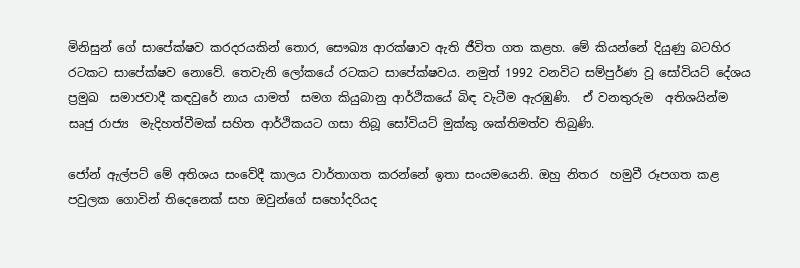මිනිසුන් ගේ සාපේක්ෂව කරදරයකින් තොර, සෞඛ්‍ය ආරක්ෂාව ඇති ජීවිත ගත කළහ. මේ කියන්නේ දියුණු බටහිර රටකට සාපේක්ෂව නොවේ. තෙවැනි ලෝකයේ රටකට සාපේක්ෂවය. නමුත් 1992 වනවිට සම්පුර්ණ වූ සෝවියට් දේශය ප්‍රමුඛ  සමාජවාදී කඳවුරේ නාය යාමත්  සමග කියුබානු ආර්ථිකයේ බිඳ වැටීම ඇරඹුණි.  ඒ වනතුරුම  අතිශයින්ම සෘජු රාජ්‍ය  මැදිහත්වීමක් සහිත ආර්ථිකයට ගසා තිබූ සෝවියට් මුක්කු ශක්තිමත්ව තිබුණි.

ජෝන් ඇල්පට් මේ අතිශය සංවේදී කාලය වාර්තාගත කරන්නේ ඉතා සංයමයෙනි. ඔහු නිතර  හමුවී රූපගත කළ පවුලක ගොවින් තිදෙනෙක් සහ ඔවුන්ගේ සහෝදරියද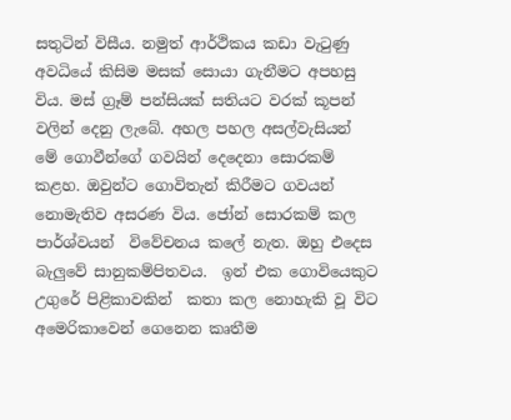සතුටින් විසීය. නමුත් ආර්ථිකය කඩා වැටුණු අවධියේ කිසිම මසක් සොයා ගැනීමට අපහසු විය. මස් ග්‍රෑම් පන්සියක් සතියට වරක් කූපන් වලින් දෙනු ලැබේ. අහල පහල අසල්වැසියන් මේ ගොවීන්ගේ ගවයින් දෙදෙනා සොරකම් කළහ. ඔවුන්ට ගොවිතැන් කිරීමට ගවයන් නොමැතිව අසරණ විය. ජෝන් සොරකම් කල පාර්ශ්වයන්  විවේචනය කලේ නැත. ඔහු එදෙස බැලුවේ සානුකම්පිතවය.  ඉන් එක ගොවියෙකුට උගුරේ පිළිකාවකින්  කතා කල නොහැකි වූ විට අමෙරිකාවෙන් ගෙනෙන කෘතීම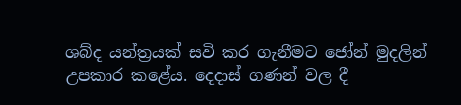ශබ්ද යන්ත්‍රයක් සවි කර ගැනීමට ජෝන් මුදලින් උපකාර කළේය. දෙදාස් ගණන් වල දී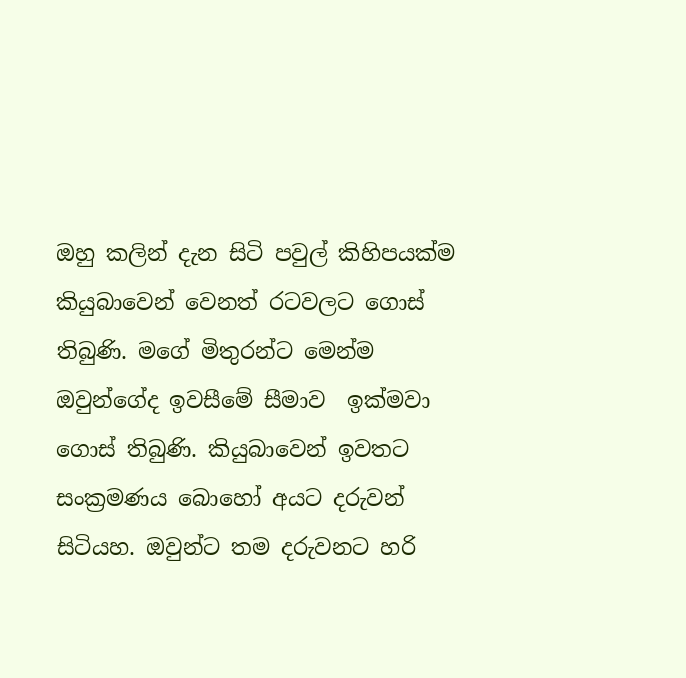ඔහු කලින් දැන සිටි පවුල් කිහිපයක්ම කියුබාවෙන් වෙනත් රටවලට ගොස් තිබුණි. මගේ මිතුරන්ට මෙන්ම ඔවුන්ගේද ඉවසීමේ සීමාව  ඉක්මවා ගොස් තිබුණි. කියුබාවෙන් ඉවතට සංක්‍රමණය බොහෝ අයට දරුවන් සිටියහ. ඔවුන්ට තම දරුවනට හරි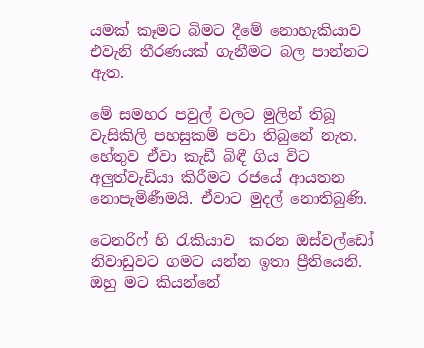යමක් කෑමට බිමට දීමේ නොහැකියාව  එවැනි තීරණයක් ගැනීමට බල පාන්නට ඇත.

මේ සමහර පවුල් වලට මුලින් තිබූ වැසිකිලි පහසුකම් පවා තිබුනේ නැත. හේතුව ඒවා කැඩී බිඳී ගිය විට අලුත්වැඩියා කිරීමට රජයේ ආයතන නොපැමිණීමයි. ඒවාට මුදල් නොතිබුණි.

ටෙනරිෆ් හි රැකියාව  කරන ඔස්වල්ඩෝ නිවාඩුවට ගමට යන්න ඉතා ප්‍රීතියෙනි. ඔහු මට කියන්නේ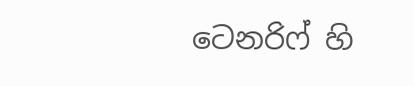ටෙනරිෆ් හි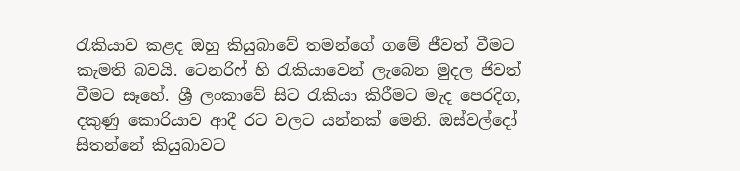රැකියාව කළද ඔහු කියුබාවේ තමන්ගේ ගමේ ජීවත් වීමට කැමති බවයි. ටෙනරිෆ් හි රැකියාවෙන් ලැබෙන මුදල ජිවත් වීමට සෑහේ. ශ්‍රී ලංකාවේ සිට රැකියා කිරීමට මැද පෙරදිග, දකුණු කොරියාව ආදී රට වලට යන්නක් මෙනි. ඔස්වල්දෝ සිතන්නේ කියුබාවට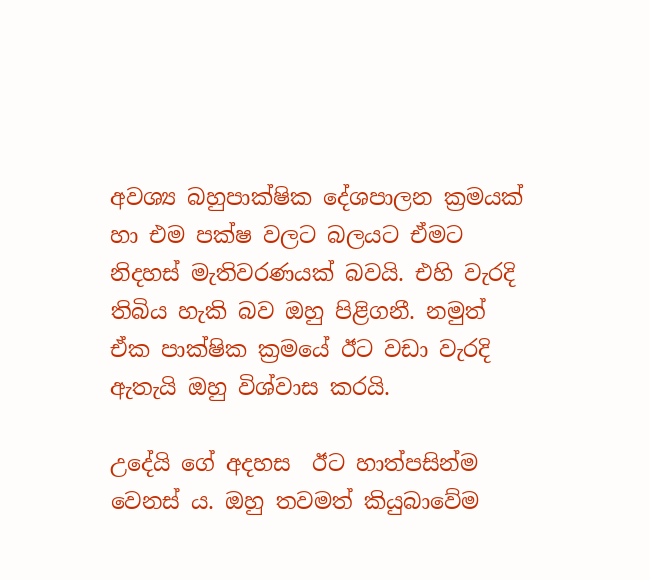අවශ්‍ය බහුපාක්ෂික දේශපාලන ක්‍රමයක්  හා එම පක්ෂ වලට බලයට ඒමට නිදහස් මැතිවරණයක් බවයි. එහි වැරදි තිබිය හැකි බව ඔහු පිළිගනී. නමුත් ඒක පාක්ෂික ක්‍රමයේ ඊට වඩා වැරදි ඇතැයි ඔහු විශ්වාස කරයි.

උදේයි ගේ අදහස  ඊට හාත්පසින්ම වෙනස් ය. ඔහු තවමත් කියුබාවේම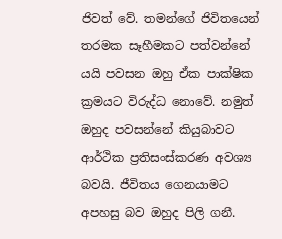ජිවත් වේ. තමන්ගේ ජිවිතයෙන් තරමක සෑහීමකට පත්වන්නේ යයි පවසන ඔහු ඒක පාක්ෂික ක්‍රමයට විරුද්ධ නොවේ. නමුත් ඔහුද පවසන්නේ කියුබාවට ආර්ථික ප්‍රතිසංස්කරණ අවශ්‍ය බවයි. ජීවිතය ගෙනයාමට අපහසු බව ඔහුද පිලි ගනී.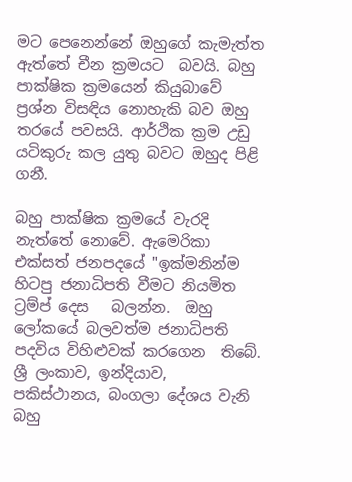මට පෙනෙන්නේ ඔහුගේ කැමැත්ත ඇත්තේ චීන ක්‍රමයට  බවයි. බහු පාක්ෂික ක්‍රමයෙන් කියුබාවේ ප්‍රශ්න විසඳිය නොහැකි බව ඔහු තරයේ පවසයි. ආර්ථික ක්‍රම උඩු යටිකුරු කල යුතු බවට ඔහුද පිළි  ගනී.

බහු පාක්ෂික ක්‍රමයේ වැරදි නැත්තේ නොවේ. ඇමෙරිකා එක්සත් ජනපදයේ "ඉක්මනින්ම හිටපු ජනාධිපති වීමට නියමිත ට්‍රම්ප් දෙස   බලන්න.  ඔහු ලෝකයේ බලවත්ම ජනාධිපති පදවිය විහිළුවක් කරගෙන  තිබේ. ශ්‍රී ලංකාව, ඉන්දියාව, පකිස්ථානය, බංගලා දේශය වැනි බහු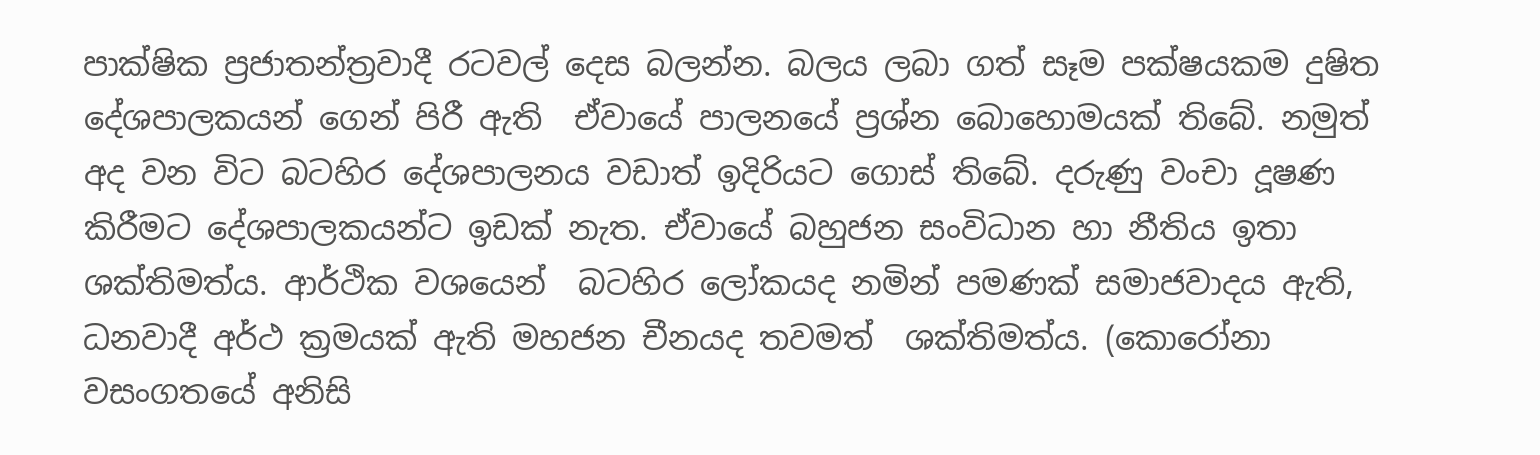පාක්ෂික ප්‍රජාතන්ත්‍රවාදී රටවල් දෙස බලන්න. බලය ලබා ගත් සෑම පක්ෂයකම දුෂිත දේශපාලකයන් ගෙන් පිරී ඇති  ඒවායේ පාලනයේ ප්‍රශ්න බොහොමයක් තිබේ. නමුත් අද වන විට බටහිර දේශපාලනය වඩාත් ඉදිරියට ගොස් තිබේ. දරුණු වංචා දූෂණ කිරීමට දේශපාලකයන්ට ඉඩක් නැත. ඒවායේ බහුජන සංවිධාන හා නීතිය ඉතා ශක්තිමත්ය. ආර්ථික වශයෙන්  බටහිර ලෝකයද නමින් පමණක් සමාජවාදය ඇති, ධනවාදී අර්ථ ක්‍රමයක් ඇති මහජන චීනයද තවමත්  ශක්තිමත්ය. (කොරෝනා වසංගතයේ අනිසි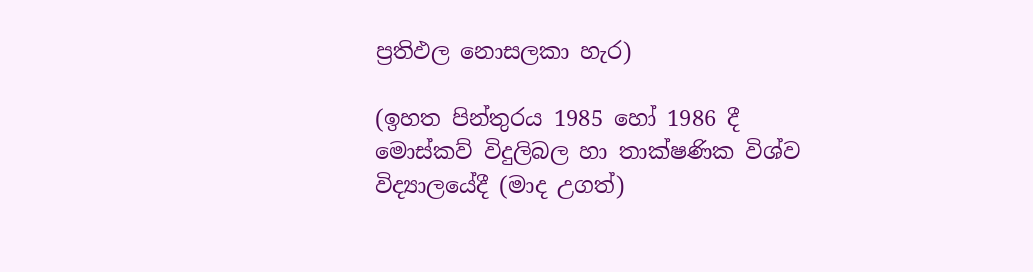ප්‍රතිඵල නොසලකා හැර)

(ඉහත පින්තුරය 1985 හෝ 1986 දී මොස්කව් විදුලිබල හා තාක්ෂණික විශ්ව විද්‍යාලයේදී (මාද උගත්)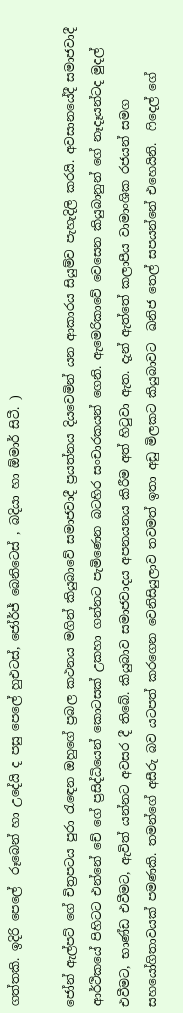ගත්තකි. ඉදිරි පෙලේ  රූබෙන් හා උදේයි ද පසු පෙලේ හුඑටස්, ජෝර්ජ් බෙනිටෙස් , බදියා හා ඕමාර් සිටී. )

ජෝන් ඇල්පට් ගේ චිත්‍රපටය පුරා රැඳෙන ඔහුගේ ප්‍රබල කථනය මගින් කියුබාවේ සමාජවාදී ප්‍රයත්නය දියවෙමින් යන ආකාරය සියුම්ව පැහැදිලි කරයි. අවසානයේදී සමාජවාදී ආර්ථිකයේ පිහිටට එන්නේ චේ ගේ ප්‍රසිද්ධියෙන් කොටසක් උකහා ගන්නට පැමිණෙන බටහිර සංචාරකයන් ගෙනි. ඇමෙරිකාවේ වෙසෙන කියුබානුන් ගේ නෑදෑයන්ටද මුදල් එවීමට, භාණ්ඩ එවීමට, ඇවිත් යන්නට අවසර දී තිබේ. කියුබාව සමාජවාදය අපනයනය කිරීම අත් හිටුවා ඇත. දැන් ඇත්තේ කලාපීය වාමාංශික රජයන් සමග සහයෝගිතාවයක් පමණකි. තමන්ගේ අසීරු බව යටපත් කරගෙන වෙනිසියුලාව තවමත් ඉතා අඩු මිලකට කියුබාවට  ඛනිජ තෙල් සපයන්නේ එහෙයිනි.  ෆිදෙල් ගේ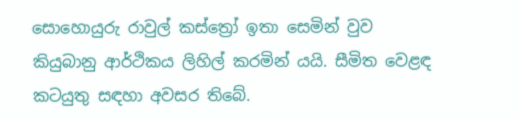සොහොයුරු රාවුල් කස්ත්‍රෝ ඉතා සෙමින් වුව කියුබානු ආර්ථිකය ලිහිල් කරමින් යයි. සීමිත වෙළඳ කටයුතු සඳහා අවසර තිබේ.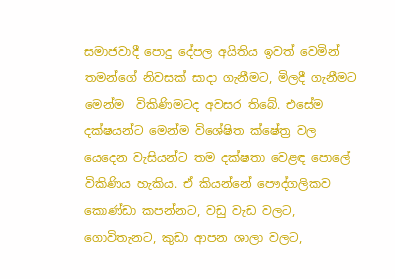සමාජවාදී පොදු දේපල අයිතිය ඉවත් වෙමින්  තමන්ගේ නිවසක් සාදා ගැනීමට, මිලදී ගැනීමට මෙන්ම  විකිණිමටද අවසර තිබේ. එසේම දක්ෂයන්ට මෙන්ම විශේෂිත ක්ෂේත්‍ර වල යෙදෙන වැසියන්ට තම දක්ෂතා වෙළඳ පොලේ විකිණිය හැකිය. ඒ කියන්නේ පෞද්ගලිකව  කොණ්ඩා කපන්නට, වඩු වැඩ වලට, ගොවිතැනට, කුඩා ආපන ශාලා වලට,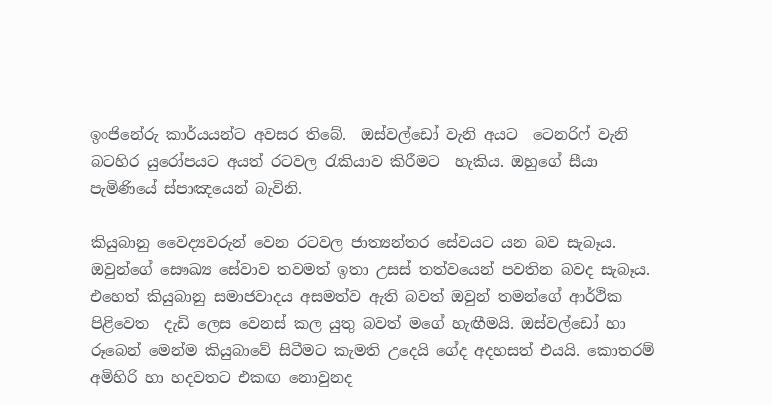ඉංජිනේරු කාර්යයන්ට අවසර තිබේ.  ඔස්වල්ඩෝ වැනි අයට  ටෙනරිෆ් වැනි බටහිර යුරෝපයට අයත් රටවල රැකියාව කිරීමට  හැකිය. ඔහුගේ සීයා පැමිණියේ ස්පාඤයෙන් බැවිනි.

කියුබානු වෛද්‍යවරුන් වෙන රටවල ජාත්‍යන්තර සේවයට යන බව සැබෑය. ඔවුන්ගේ සෞඛ්‍ය සේවාව තවමත් ඉතා උසස් තත්වයෙන් පවතින බවද සැබෑය. එහෙත් කියුබානු සමාජවාදය අසමත්ව ඇති බවත් ඔවුන් තමන්ගේ ආර්ථික පිළිවෙත  දැඩි ලෙස වෙනස් කල යුතු බවත් මගේ හැඟීමයි. ඔස්වල්ඩෝ හා රූබෙන් මෙන්ම කියුබාවේ සිටීමට කැමති උදෙයි ගේද අදහසත් එයයි. කොතරම් අමිහිරි හා හදවතට එකඟ නොවුනද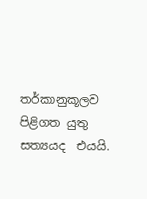තර්කානුකූලව පිළිගත යුතු සත්‍යයද  එයයි.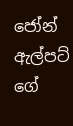ජෝන් ඇල්පට් ගේ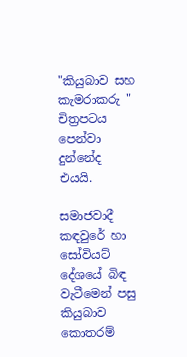"කියුබාව සහ කැමරාකරු " චිත්‍රපටය පෙන්වා දුන්නේද  එයයි.

සමාජවාදී කඳවුරේ හා සෝවියට් දේශයේ බිඳ වැටීමෙන් පසු  කියුබාව කොතරම්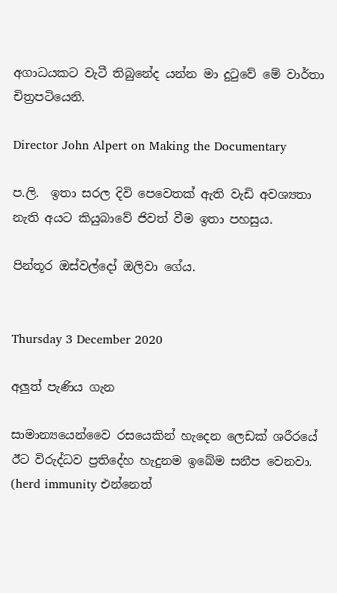අගාධයකට වැටී තිබුනේද යන්න මා දුටුවේ මේ වාර්තා චිත්‍රපටියෙනි.

Director John Alpert on Making the Documentary

ප.ලි.  ඉතා සරල දිවි පෙවෙතක් ඇති වැඩි අවශ්‍යතා නැති අයට කියුබාවේ ජිවත් වීම ඉතා පහසුය.

පින්තූර ඔස්වල්දෝ ඔලිවා ගේය.


Thursday 3 December 2020

අලුත් පැණිය ගැන

සාමාන්‍යයෙන්වෛ රසයෙකින් හැදෙන ලෙඩක් ශරීරයේ ඊට විරුද්ධව ප්‍රතිදේහ හැදුනම ඉබේම සනීප වෙනවා. (herd immunity එන්නෙත්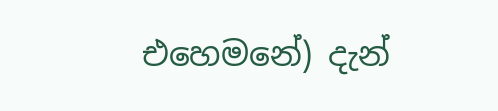එහෙමනේ) දැන්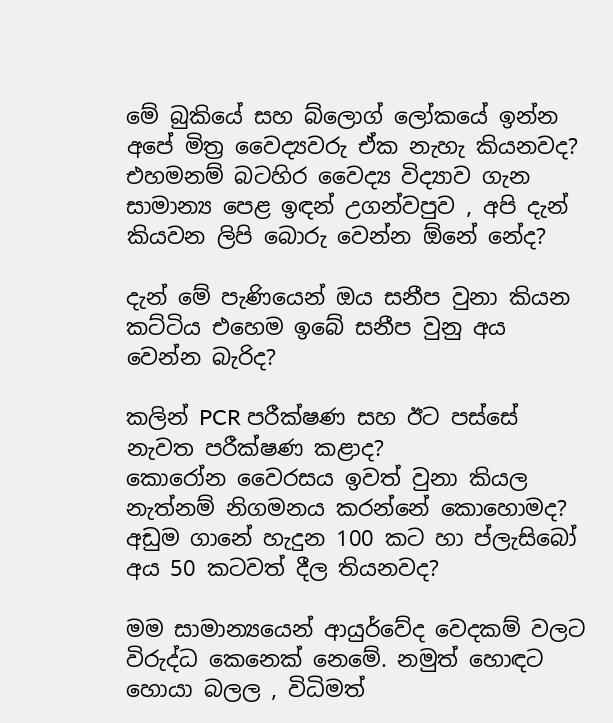මේ බුකියේ සහ බ්ලොග් ලෝකයේ ඉන්න අපේ මිත්‍ර වෛද්‍යවරු ඒක නැහැ කියනවද? එහමනම් බටහිර වෛද්‍ය විද්‍යාව ගැන සාමාන්‍ය පෙළ ඉඳන් උගන්වපුව , අපි දැන් කියවන ලිපි බොරු වෙන්න ඕනේ නේද?

දැන් මේ පැණියෙන් ඔය සනීප වුනා කියන කට්ටිය එහෙම ඉබේ සනීප වුනු අය වෙන්න බැරිද?

කලින් PCR පරීක්ෂණ සහ ඊට පස්සේ නැවත පරීක්ෂණ කළාද?
කොරෝන වෛරසය ඉවත් වුනා කියල නැත්නම් නිගමනය කරන්නේ කොහොමද?
අඩුම ගානේ හැදුන 100 කට හා ප්ලැසිබෝ අය 50 කටවත් දීල තියනවද?

මම සාමාන්‍යයෙන් ආයුර්වේද වෙදකම් වලට විරුද්ධ කෙනෙක් නෙමේ. නමුත් හොඳට හොයා බලල , විධිමත්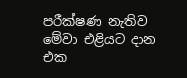පරීක්ෂණ නැතිව මේවා එළියට දාන එක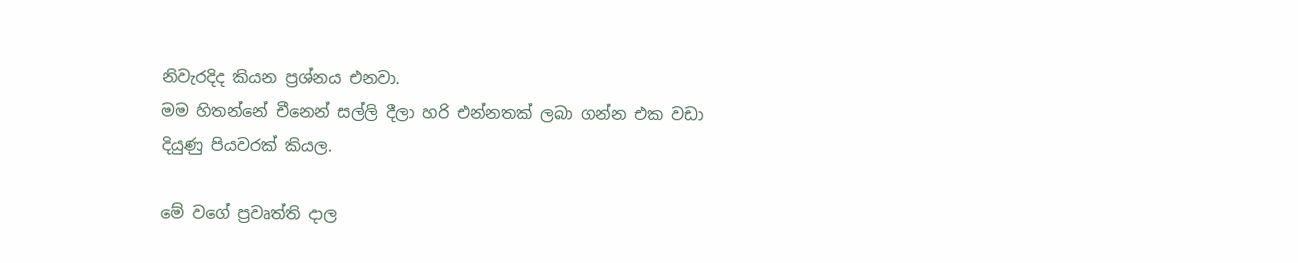නිවැරදිද කියන ප්‍රශ්නය එනවා.
මම හිතන්නේ චීනෙන් සල්ලි දීලා හරි එන්නතක් ලබා ගන්න එක වඩා දියුණු පියවරක් කියල.

මේ වගේ ප්‍රවෘත්ති දාල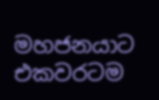මහජනයාට එකවරටම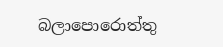බලාපොරොත්තු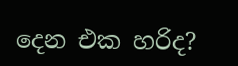දෙන එක හරිද?